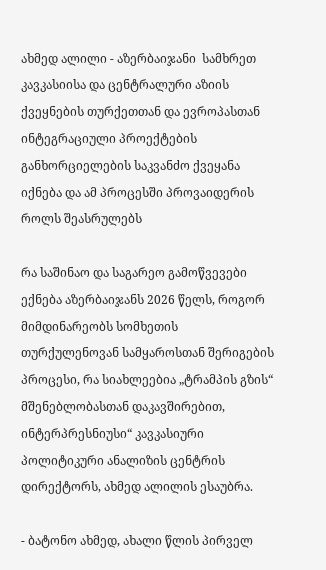ახმედ ალილი - აზერბაიჯანი  სამხრეთ კავკასიისა და ცენტრალური აზიის ქვეყნების თურქეთთან და ევროპასთან ინტეგრაციული პროექტების განხორციელების საკვანძო ქვეყანა იქნება და ამ პროცესში პროვაიდერის როლს შეასრულებს

რა საშინაო და საგარეო გამოწვევები ექნება აზერბაიჯანს 2026 წელს, როგორ მიმდინარეობს სომხეთის თურქულენოვან სამყაროსთან შერიგების პროცესი, რა სიახლეებია „ტრამპის გზის“ მშენებლობასთან დაკავშირებით, ინტერპრესნიუსი“ კავკასიური პოლიტიკური ანალიზის ცენტრის დირექტორს, ახმედ ალილის ესაუბრა.

- ბატონო ახმედ, ახალი წლის პირველ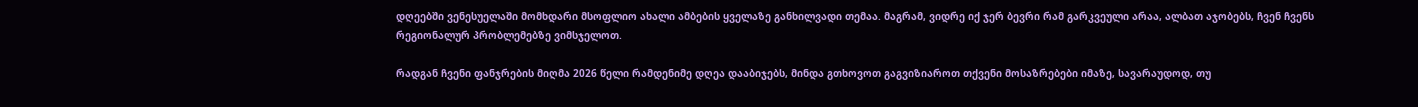დღეებში ვენესუელაში მომხდარი მსოფლიო ახალი ამბების ყველაზე განხილვადი თემაა. მაგრამ, ვიდრე იქ ჯერ ბევრი რამ გარკვეული არაა, ალბათ აჯობებს, ჩვენ ჩვენს რეგიონალურ პრობლემებზე ვიმსჯელოთ.

რადგან ჩვენი ფანჯრების მიღმა 2026 წელი რამდენიმე დღეა დააბიჯებს, მინდა გთხოვოთ გაგვიზიაროთ თქვენი მოსაზრებები იმაზე, სავარაუდოდ, თუ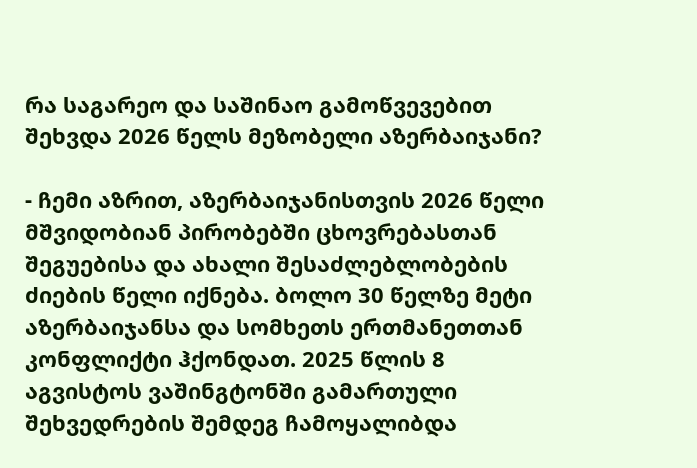რა საგარეო და საშინაო გამოწვევებით შეხვდა 2026 წელს მეზობელი აზერბაიჯანი?

- ჩემი აზრით, აზერბაიჯანისთვის 2026 წელი მშვიდობიან პირობებში ცხოვრებასთან შეგუებისა და ახალი შესაძლებლობების ძიების წელი იქნება. ბოლო 30 წელზე მეტი აზერბაიჯანსა და სომხეთს ერთმანეთთან კონფლიქტი ჰქონდათ. 2025 წლის 8 აგვისტოს ვაშინგტონში გამართული შეხვედრების შემდეგ ჩამოყალიბდა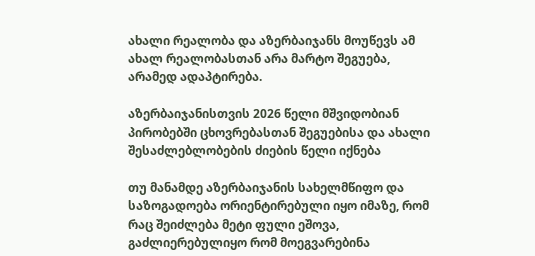ახალი რეალობა და აზერბაიჯანს მოუწევს ამ ახალ რეალობასთან არა მარტო შეგუება, არამედ ადაპტირება.

აზერბაიჯანისთვის 2026 წელი მშვიდობიან პირობებში ცხოვრებასთან შეგუებისა და ახალი შესაძლებლობების ძიების წელი იქნება

თუ მანამდე აზერბაიჯანის სახელმწიფო და საზოგადოება ორიენტირებული იყო იმაზე, რომ რაც შეიძლება მეტი ფული ეშოვა, გაძლიერებულიყო რომ მოეგვარებინა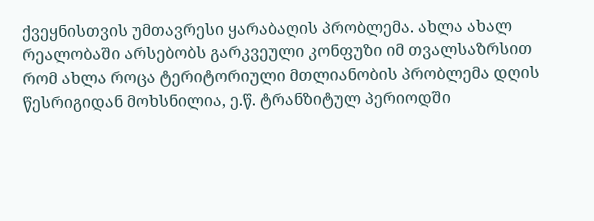ქვეყნისთვის უმთავრესი ყარაბაღის პრობლემა. ახლა ახალ რეალობაში არსებობს გარკვეული კონფუზი იმ თვალსაზრსით რომ ახლა როცა ტერიტორიული მთლიანობის პრობლემა დღის წესრიგიდან მოხსნილია, ე.წ. ტრანზიტულ პერიოდში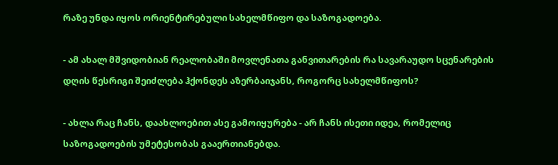რაზე უნდა იყოს ორიენტირებული სახელმწიფო და საზოგადოება.

- ამ ახალ მშვიდობიან რეალობაში მოვლენათა განვითარების რა სავარაუდო სცენარების დღის წესრიგი შეიძლება ჰქონდეს აზერბაიჯანს, როგორც სახელმწიფოს?

- ახლა რაც ჩანს, დაახლოებით ასე გამოიყურება - არ ჩანს ისეთი იდეა, რომელიც საზოგადოების უმეტესობას გააერთიანებდა.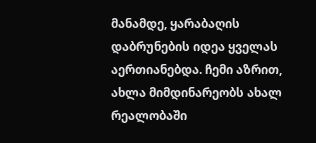მანამდე, ყარაბაღის დაბრუნების იდეა ყველას აერთიანებდა. ჩემი აზრით, ახლა მიმდინარეობს ახალ რეალობაში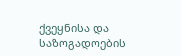ქვეყნისა და საზოგადოების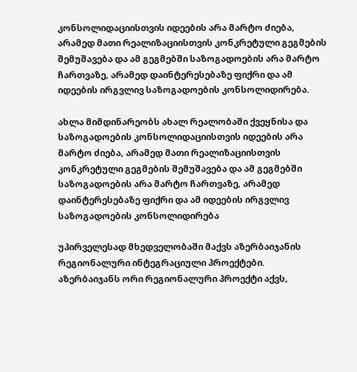კონსოლიდაციისთვის იდეების არა მარტო ძიება, არამედ მათი რეალიზაციისთვის კონკრეტული გეგმების შემუშავება და ამ გეგმებში საზოგადოების არა მარტო ჩართვაზე, არამედ დაინტერესებაზე ფიქრი და ამ იდეების ირგვლივ საზოგადოების კონსოლიდირება.

ახლა მიმდინარეობს ახალ რეალობაში ქვეყნისა და საზოგადოების კონსოლიდაციისთვის იდეების არა მარტო ძიება, არამედ მათი რეალიზაციისთვის კონკრეტული გეგმების შემუშავება და ამ გეგმებში საზოგადოების არა მარტო ჩართვაზე, არამედ დაინტერესებაზე ფიქრი და ამ იდეების ირგვლივ საზოგადოების კონსოლიდირება

უპირველესად მხედველობაში მაქვს აზერბაიჯანის რეგიონალური ინტეგრაციული პროექტები. აზერბაიჯანს ორი რეგიონალური პროექტი აქვს,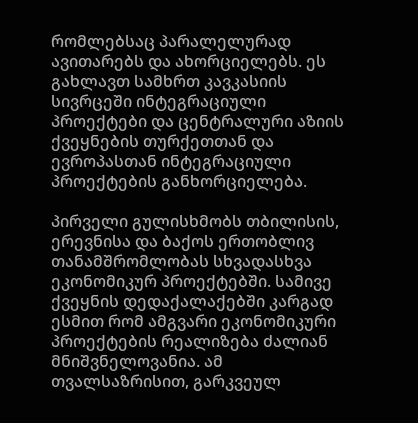რომლებსაც პარალელურად ავითარებს და ახორციელებს. ეს გახლავთ სამხრთ კავკასიის სივრცეში ინტეგრაციული პროექტები და ცენტრალური აზიის ქვეყნების თურქეთთან და ევროპასთან ინტეგრაციული პროექტების განხორციელება.

პირველი გულისხმობს თბილისის, ერევნისა და ბაქოს ერთობლივ თანამშრომლობას სხვადასხვა ეკონომიკურ პროექტებში. სამივე ქვეყნის დედაქალაქებში კარგად ესმით რომ ამგვარი ეკონომიკური პროექტების რეალიზება ძალიან მნიშვნელოვანია. ამ თვალსაზრისით, გარკვეულ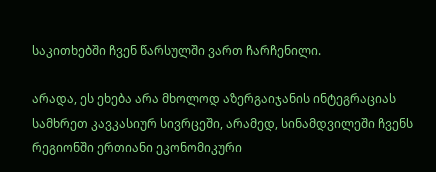საკითხებში ჩვენ წარსულში ვართ ჩარჩენილი.

არადა, ეს ეხება არა მხოლოდ აზერგაიჯანის ინტეგრაციას სამხრეთ კავკასიურ სივრცეში, არამედ, სინამდვილეში ჩვენს რეგიონში ერთიანი ეკონომიკური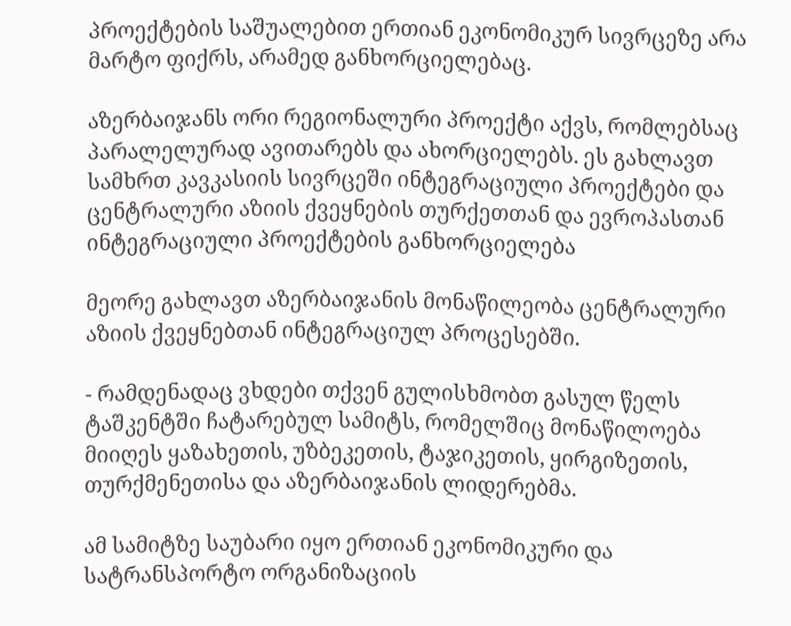პროექტების საშუალებით ერთიან ეკონომიკურ სივრცეზე არა მარტო ფიქრს, არამედ განხორციელებაც.

აზერბაიჯანს ორი რეგიონალური პროექტი აქვს, რომლებსაც პარალელურად ავითარებს და ახორციელებს. ეს გახლავთ სამხრთ კავკასიის სივრცეში ინტეგრაციული პროექტები და ცენტრალური აზიის ქვეყნების თურქეთთან და ევროპასთან ინტეგრაციული პროექტების განხორციელება

მეორე გახლავთ აზერბაიჯანის მონაწილეობა ცენტრალური აზიის ქვეყნებთან ინტეგრაციულ პროცესებში.

- რამდენადაც ვხდები თქვენ გულისხმობთ გასულ წელს ტაშკენტში ჩატარებულ სამიტს, რომელშიც მონაწილოება მიიღეს ყაზახეთის, უზბეკეთის, ტაჯიკეთის, ყირგიზეთის, თურქმენეთისა და აზერბაიჯანის ლიდერებმა.

ამ სამიტზე საუბარი იყო ერთიან ეკონომიკური და სატრანსპორტო ორგანიზაციის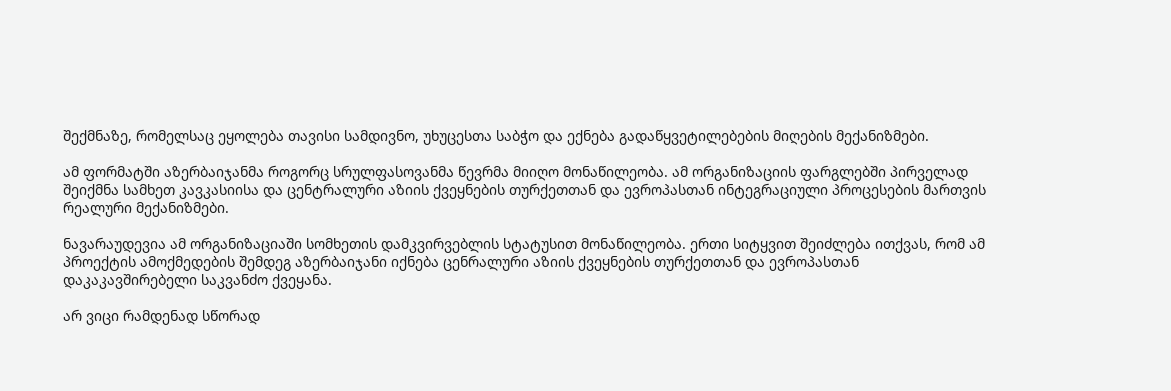შექმნაზე, რომელსაც ეყოლება თავისი სამდივნო, უხუცესთა საბჭო და ექნება გადაწყვეტილებების მიღების მექანიზმები.

ამ ფორმატში აზერბაიჯანმა როგორც სრულფასოვანმა წევრმა მიიღო მონაწილეობა. ამ ორგანიზაციის ფარგლებში პირველად შეიქმნა სამხეთ კავკასიისა და ცენტრალური აზიის ქვეყნების თურქეთთან და ევროპასთან ინტეგრაციული პროცესების მართვის რეალური მექანიზმები.

ნავარაუდევია ამ ორგანიზაციაში სომხეთის დამკვირვებლის სტატუსით მონაწილეობა. ერთი სიტყვით შეიძლება ითქვას, რომ ამ პროექტის ამოქმედების შემდეგ აზერბაიჯანი იქნება ცენრალური აზიის ქვეყნების თურქეთთან და ევროპასთან დაკაკავშირებელი საკვანძო ქვეყანა.

არ ვიცი რამდენად სწორად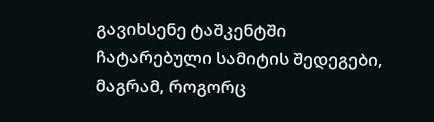გავიხსენე ტაშკენტში ჩატარებული სამიტის შედეგები, მაგრამ, როგორც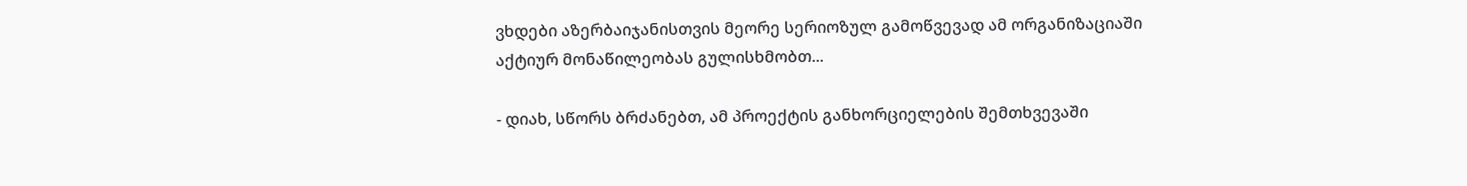ვხდები აზერბაიჯანისთვის მეორე სერიოზულ გამოწვევად ამ ორგანიზაციაში აქტიურ მონაწილეობას გულისხმობთ...

- დიახ, სწორს ბრძანებთ, ამ პროექტის განხორციელების შემთხვევაში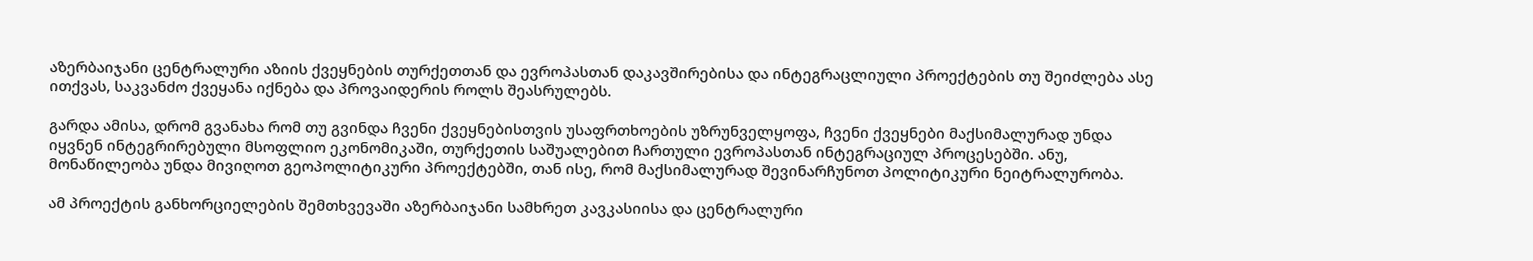აზერბაიჯანი ცენტრალური აზიის ქვეყნების თურქეთთან და ევროპასთან დაკავშირებისა და ინტეგრაცლიული პროექტების თუ შეიძლება ასე ითქვას, საკვანძო ქვეყანა იქნება და პროვაიდერის როლს შეასრულებს.

გარდა ამისა, დრომ გვანახა რომ თუ გვინდა ჩვენი ქვეყნებისთვის უსაფრთხოების უზრუნველყოფა, ჩვენი ქვეყნები მაქსიმალურად უნდა იყვნენ ინტეგრირებული მსოფლიო ეკონომიკაში, თურქეთის საშუალებით ჩართული ევროპასთან ინტეგრაციულ პროცესებში. ანუ, მონაწილეობა უნდა მივიღოთ გეოპოლიტიკური პროექტებში, თან ისე, რომ მაქსიმალურად შევინარჩუნოთ პოლიტიკური ნეიტრალურობა.

ამ პროექტის განხორციელების შემთხვევაში აზერბაიჯანი სამხრეთ კავკასიისა და ცენტრალური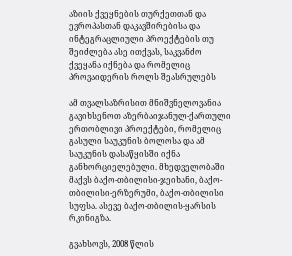აზიის ქვეყნების თურქეთთან და ევროპასთან დაკავშირებისა და ინტეგრაცლიული პროექტების თუ შეიძლება ასე ითქვას, საკვანძო ქვეყანა იქნება და რომელიც პროვაიდერის როლს შეასრულებს

ამ თვალსაზრისით მნიშვნელოვანია გავიხსენოთ აზერბაიჯანულ-ქართული ერთობლივი პროექტები, რომელიც გასული საუკუნის ბოლოსა და ამ საუკუნის დასაწყისში იქნა განხორციელებული. მხედველობაში მაქვს ბაქო-თბილისი-ჯეიხანი, ბაქო-თბილისი-ერზერუმი, ბაქო-თბილისი სუფსა. ასევე ბაქო-თბილის-ყარსის რკინიგზა.

გვახსოვს, 2008 წლის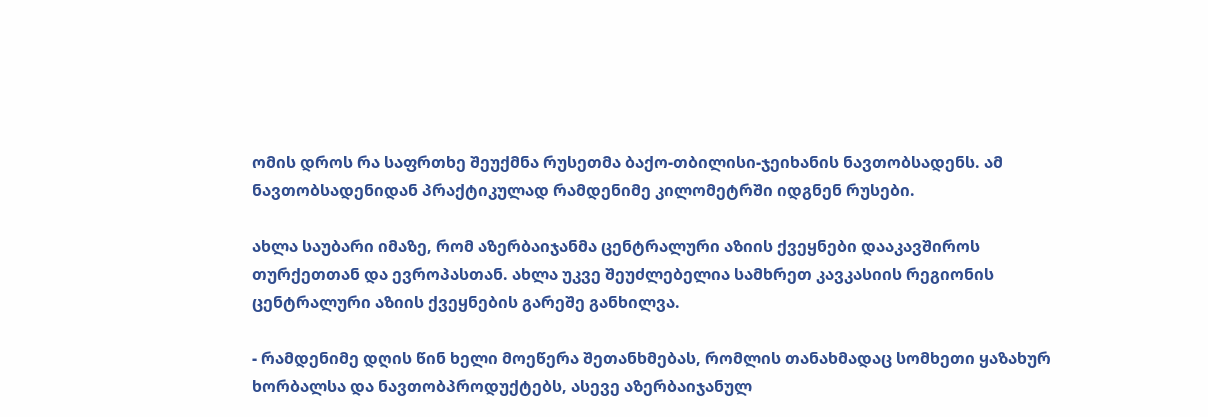ომის დროს რა საფრთხე შეუქმნა რუსეთმა ბაქო-თბილისი-ჯეიხანის ნავთობსადენს. ამ ნავთობსადენიდან პრაქტიკულად რამდენიმე კილომეტრში იდგნენ რუსები.

ახლა საუბარი იმაზე, რომ აზერბაიჯანმა ცენტრალური აზიის ქვეყნები დააკავშიროს თურქეთთან და ევროპასთან. ახლა უკვე შეუძლებელია სამხრეთ კავკასიის რეგიონის ცენტრალური აზიის ქვეყნების გარეშე განხილვა.

- რამდენიმე დღის წინ ხელი მოეწერა შეთანხმებას, რომლის თანახმადაც სომხეთი ყაზახურ ხორბალსა და ნავთობპროდუქტებს, ასევე აზერბაიჯანულ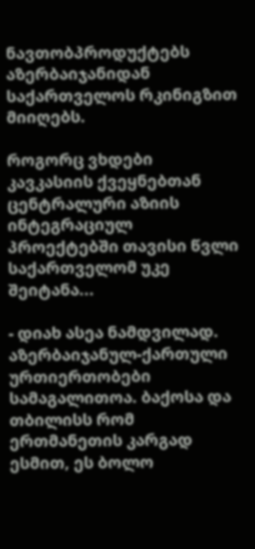ნავთობპროდუქტებს აზერბაიჯანიდან საქართველოს რკინიგზით მიიღებს.

როგორც ვხდები კავკასიის ქვეყნებთან ცენტრალური აზიის ინტეგრაციულ პროექტებში თავისი წვლი საქართველომ უკე შეიტანა...

- დიახ ასეა ნამდვილად. აზერბაიჯანულ-ქართული ურთიერთობები სამაგალითოა. ბაქოსა და თბილისს რომ ერთმანეთის კარგად ესმით, ეს ბოლო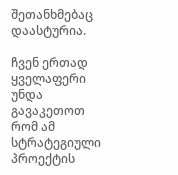შეთანხმებაც დაასტურია.

ჩვენ ერთად ყველაფერი უნდა გავაკეთოთ რომ ამ სტრატეგიული პროექტის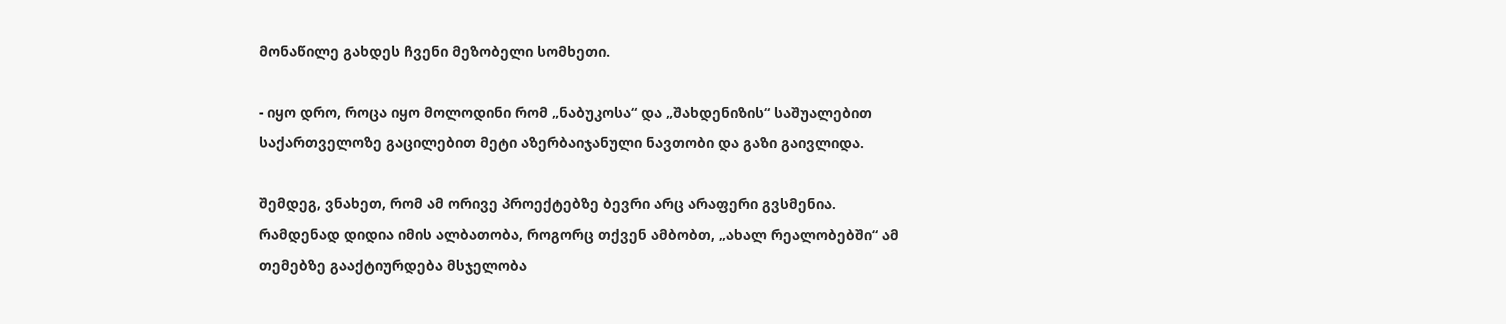მონაწილე გახდეს ჩვენი მეზობელი სომხეთი.

- იყო დრო, როცა იყო მოლოდინი რომ „ნაბუკოსა“ და „შახდენიზის“ საშუალებით საქართველოზე გაცილებით მეტი აზერბაიჯანული ნავთობი და გაზი გაივლიდა.

შემდეგ, ვნახეთ, რომ ამ ორივე პროექტებზე ბევრი არც არაფერი გვსმენია. რამდენად დიდია იმის ალბათობა, როგორც თქვენ ამბობთ, „ახალ რეალობებში“ ამ თემებზე გააქტიურდება მსჯელობა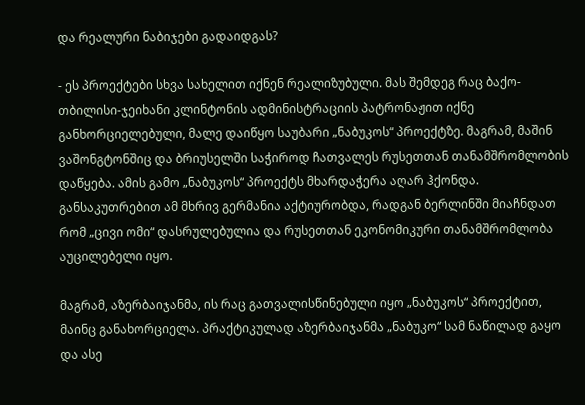და რეალური ნაბიჯები გადაიდგას?

- ეს პროექტები სხვა სახელით იქნენ რეალიზუბული. მას შემდეგ რაც ბაქო-თბილისი-ჯეიხანი კლინტონის ადმინისტრაციის პატრონაჟით იქნე განხორციელებული, მალე დაიწყო საუბარი „ნაბუკოს“ პროექტზე. მაგრამ, მაშინ ვაშონგტონშიც და ბრიუსელში საჭიროდ ჩათვალეს რუსეთთან თანამშრომლობის დაწყება. ამის გამო „ნაბუკოს“ პროექტს მხარდაჭერა აღარ ჰქონდა. განსაკუთრებით ამ მხრივ გერმანია აქტიურობდა, რადგან ბერლინში მიაჩნდათ რომ „ცივი ომი“ დასრულებულია და რუსეთთან ეკონომიკური თანამშრომლობა აუცილებელი იყო.

მაგრამ, აზერბაიჯანმა, ის რაც გათვალისწინებული იყო „ნაბუკოს“ პროექტით, მაინც განახორციელა. პრაქტიკულად აზერბაიჯანმა „ნაბუკო“ სამ ნაწილად გაყო და ასე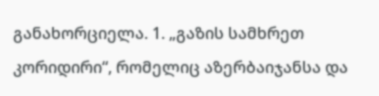განახორციელა. 1. „გაზის სამხრეთ კორიდირი“, რომელიც აზერბაიჯანსა და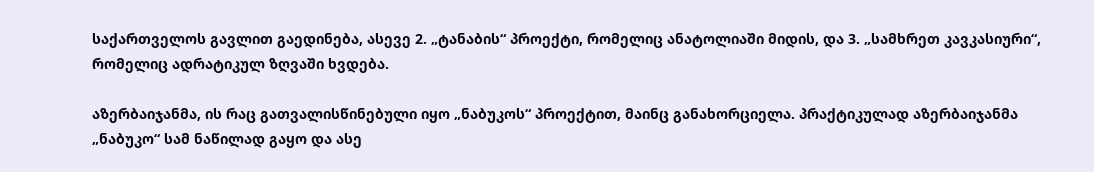საქართველოს გავლით გაედინება, ასევე 2. „ტანაბის“ პროექტი, რომელიც ანატოლიაში მიდის, და 3. „სამხრეთ კავკასიური“, რომელიც ადრატიკულ ზღვაში ხვდება.

აზერბაიჯანმა, ის რაც გათვალისწინებული იყო „ნაბუკოს“ პროექტით, მაინც განახორციელა. პრაქტიკულად აზერბაიჯანმა „ნაბუკო“ სამ ნაწილად გაყო და ასე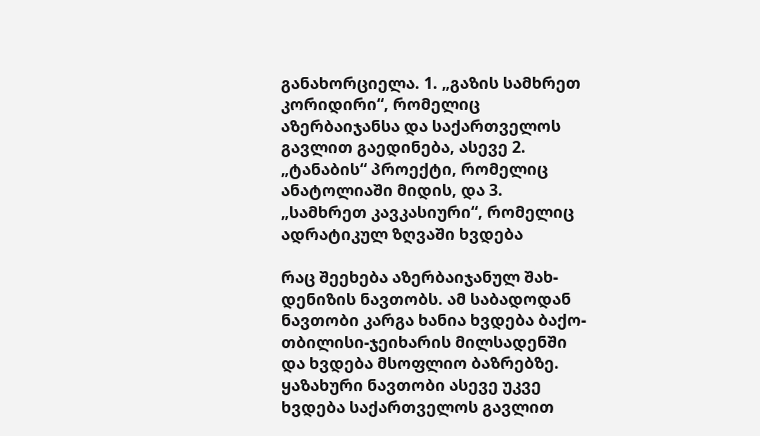განახორციელა. 1. „გაზის სამხრეთ კორიდირი“, რომელიც აზერბაიჯანსა და საქართველოს გავლით გაედინება, ასევე 2. „ტანაბის“ პროექტი, რომელიც ანატოლიაში მიდის, და 3. „სამხრეთ კავკასიური“, რომელიც ადრატიკულ ზღვაში ხვდება

რაც შეეხება აზერბაიჯანულ შახ-დენიზის ნავთობს. ამ საბადოდან ნავთობი კარგა ხანია ხვდება ბაქო-თბილისი-ჯეიხარის მილსადენში და ხვდება მსოფლიო ბაზრებზე. ყაზახური ნავთობი ასევე უკვე ხვდება საქართველოს გავლით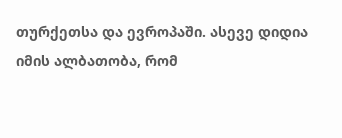თურქეთსა და ევროპაში. ასევე დიდია იმის ალბათობა, რომ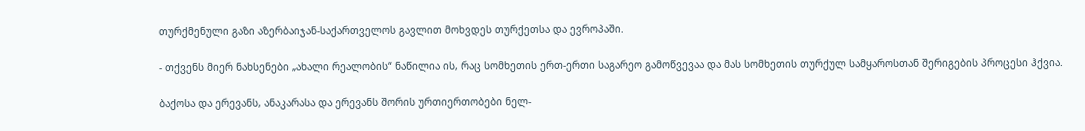თურქმენული გაზი აზერბაიჯან-საქართველოს გავლით მოხვდეს თურქეთსა და ევროპაში.

- თქვენს მიერ ნახსენები „ახალი რეალობის“ ნაწილია ის, რაც სომხეთის ერთ-ერთი საგარეო გამოწვევაა და მას სომხეთის თურქულ სამყაროსთან შერიგების პროცესი ჰქვია.

ბაქოსა და ერევანს, ანაკარასა და ერევანს შორის ურთიერთობები ნელ-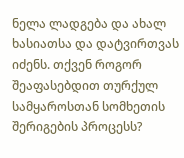ნელა ლადგება და ახალ ხასიათსა და დატვირთვას იძენს. თქვენ როგორ შეაფასებდით თურქულ სამყაროსთან სომხეთის შერიგების პროცესს?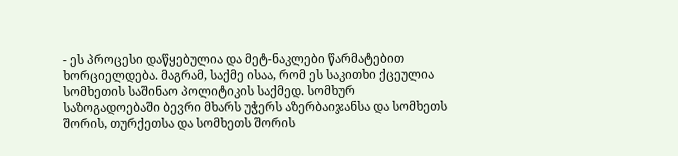- ეს პროცესი დაწყებულია და მეტ-ნაკლები წარმატებით ხორციელდება. მაგრამ, საქმე ისაა, რომ ეს საკითხი ქცეულია სომხეთის საშინაო პოლიტიკის საქმედ. სომხურ საზოგადოებაში ბევრი მხარს უჭერს აზერბაიჯანსა და სომხეთს შორის, თურქეთსა და სომხეთს შორის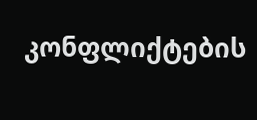კონფლიქტების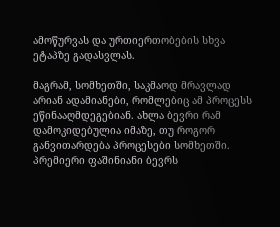ამოწურვას და ურთიერთობების სხვა ეტაპზე გადასვლას.

მაგრამ, სომხეთში, საკმაოდ მრავლად არიან ადამიანები, რომლებიც ამ პროცესს ეწინააღმდეგებიან. ახლა ბევრი რამ დამოკიდებულია იმაზე, თუ როგორ განვითარდება პროცესები სომხეთში. პრემიერი ფაშინიანი ბევრს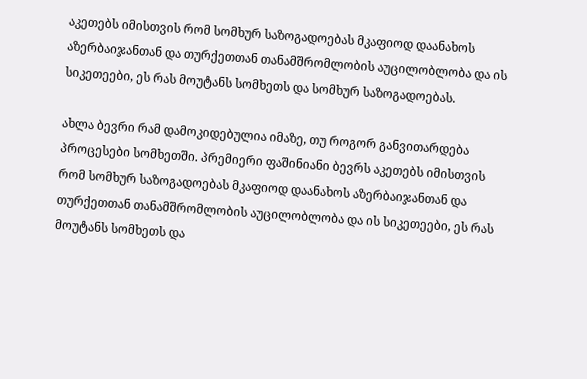აკეთებს იმისთვის რომ სომხურ საზოგადოებას მკაფიოდ დაანახოს აზერბაიჯანთან და თურქეთთან თანამშრომლობის აუცილობლობა და ის სიკეთეები, ეს რას მოუტანს სომხეთს და სომხურ საზოგადოებას.

ახლა ბევრი რამ დამოკიდებულია იმაზე, თუ როგორ განვითარდება პროცესები სომხეთში. პრემიერი ფაშინიანი ბევრს აკეთებს იმისთვის რომ სომხურ საზოგადოებას მკაფიოდ დაანახოს აზერბაიჯანთან და თურქეთთან თანამშრომლობის აუცილობლობა და ის სიკეთეები, ეს რას მოუტანს სომხეთს და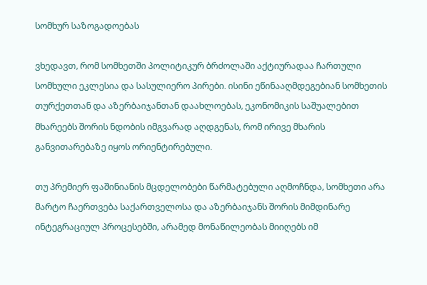სომხურ საზოგადოებას

ვხედავთ, რომ სომხეთში პოლიტიკურ ბრძოლაში აქტიურადაა ჩართული სომხული ეკლესია და სასულიერო პირები. ისინი ეწინააღმდეგებიან სომხეთის თურქეთთან და აზერბაიჯანთან დაახლოებას, ეკონომიკის საშუალებით მხარეებს შორის ნდობის იმგვარად აღდგენას, რომ ირივე მხარის განვითარებაზე იყოს ორიენტირებული.

თუ პრემიერ ფაშინიანის მცდელობები წარმატებული აღმოჩნდა, სომხეთი არა მარტო ჩაერთვება საქართველოსა და აზერბაიჯანს შორის მიმდინარე ინტეგრაციულ პროცესებში, არამედ მონაწილეობას მიიღებს იმ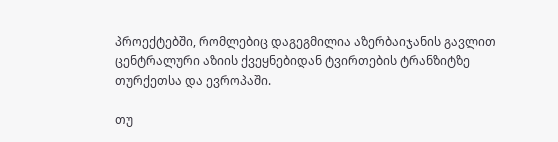პროექტებში, რომლებიც დაგეგმილია აზერბაიჯანის გავლით ცენტრალური აზიის ქვეყნებიდან ტვირთების ტრანზიტზე თურქეთსა და ევროპაში.

თუ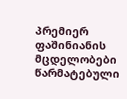პრემიერ ფაშინიანის მცდელობები წარმატებული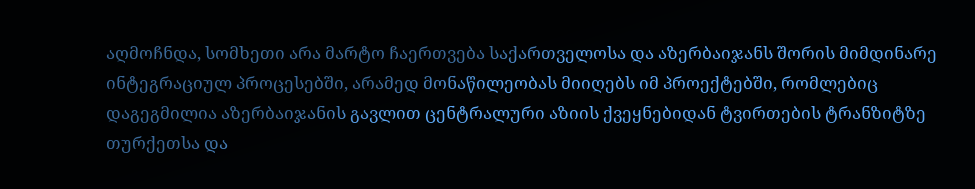აღმოჩნდა, სომხეთი არა მარტო ჩაერთვება საქართველოსა და აზერბაიჯანს შორის მიმდინარე ინტეგრაციულ პროცესებში, არამედ მონაწილეობას მიიღებს იმ პროექტებში, რომლებიც დაგეგმილია აზერბაიჯანის გავლით ცენტრალური აზიის ქვეყნებიდან ტვირთების ტრანზიტზე თურქეთსა და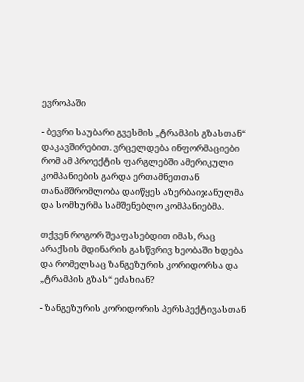ევროპაში

- ბევრი საუბარი გვესმის „ტრამპის გზასთან“ დაკავშირებით. ვრცელდება ინფორმაციები რომ ამ პროექტის ფარგლებში ამერიკული კომპანიების გარდა ერთამნეთთან თანამშრომლობა დაიწყეს აზერბაიჯანულმა და სომხურმა სამშენებლო კომპანიებმა.

თქვენ როგორ შეაფასებდით იმას, რაც არაქსის მდინარის გასწვრივ ხეობაში ხდება და რომელსაც ზანგეზურის კორიდორსა და „ტრამპის გზას“ ეძახიან?

- ზანგეზურის კორიდორის პერსპექტივასთან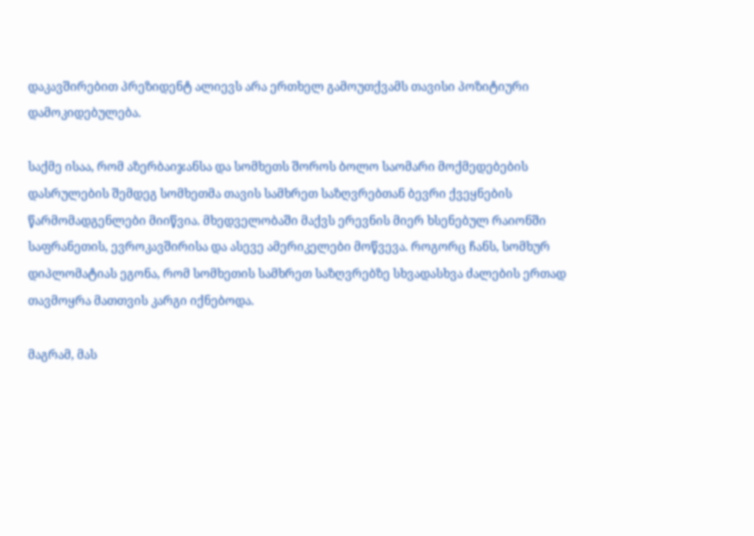დაკავშირებით პრეზიდენტ ალიევს არა ერთხელ გამოუთქვამს თავისი პოზიტიური დამოკიდებულება.

საქმე ისაა, რომ აზერბაიჯანსა და სომხეთს შოროს ბოლო საომარი მოქმედებების დასრულების შემდეგ სომხეთმა თავის სამხრეთ საზღვრებთან ბევრი ქვეყნების წარმომადგენლები მიიწვია. მხედველობაში მაქვს ერევნის მიერ ხსენებულ რაიონში საფრანეთის, ევროკავშირისა და ასევე ამერიკელები მოწვევა. როგორც ჩანს, სომხურ დიპლომატიას ეგონა, რომ სომხეთის სამხრეთ საზღვრებზე სხვადასხვა ძალების ერთად თავმოყრა მათთვის კარგი იქნებოდა.

მაგრამ, მას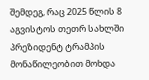შემდეგ, რაც 2025 წლის 8 აგვისტოს თეთრ სახლში პრეზიდენტ ტრამპის მონაწილეობით მოხდა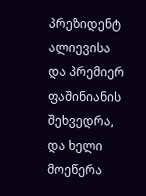პრეზიდენტ ალიევისა და პრემიერ ფაშინიანის შეხვედრა, და ხელი მოეწერა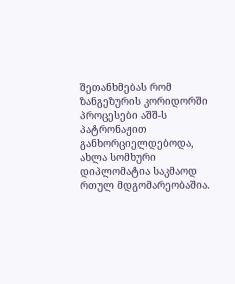შეთანხმებას რომ ზანგეზურის კორიდორში პროცესები აშშ-ს პატრონაჟით განხორციელდებოდა, ახლა სომხური დიპლომატია საკმაოდ რთულ მდგომარეობაშია.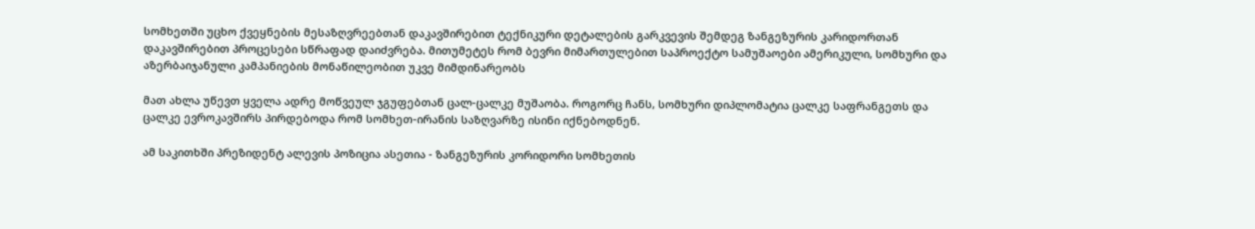სომხეთში უცხო ქვეყნების მესაზღვრეებთან დაკავშირებით ტექნიკური დეტალების გარკვევის შემდეგ ზანგეზურის კარიდორთან დაკავშირებით პროცესები სწრაფად დაიძვრება. მითუმეტეს რომ ბევრი მიმართულებით საპროექტო სამუშაოები ამერიკული, სომხური და აზერბაიჯანული კამპანიების მონაწილეობით უკვე მიმდინარეობს

მათ ახლა უწევთ ყველა ადრე მოწვეულ ჯგუფებთან ცალ-ცალკე მუშაობა. როგორც ჩანს, სომხური დიპლომატია ცალკე საფრანგეთს და ცალკე ევროკავშირს პირდებოდა რომ სომხეთ-ირანის საზღვარზე ისინი იქნებოდნენ.

ამ საკითხში პრეზიდენტ ალევის პოზიცია ასეთია - ზანგეზურის კორიდორი სომხეთის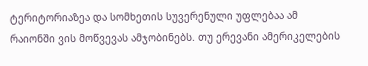ტერიტორიაზეა და სომხეთის სუვერენული უფლებაა ამ რაიონში ვის მოწვევას ამჯობინებს. თუ ერევანი ამერიკელების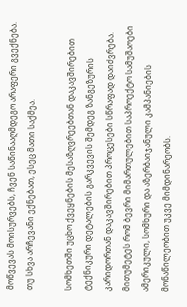მოწვევას მოისურვებს, ჩვენ საწინააღმდეგო არაფერი გვექნება. თუ სხვა არჩევანი ექნებათ, ესეც მათი საქმეა.

სომხეთში უცხო ქვეყნების მესაზღვრეებთან დაკავშირებით ტექნიკური დეტალების გარკვევის შემდეგ ზანგეზურის კარიდორთან დაკავშირებით პროცესები სწრაფად დაიძვრება. მითუმეტეს რომ ბევრი მიმართულებით საპროექტო სამუშაოები ამერიკული, სომხური და აზერბაიჯანული კამპანიების მონაწილეობით უკვე მიმდინარეობს.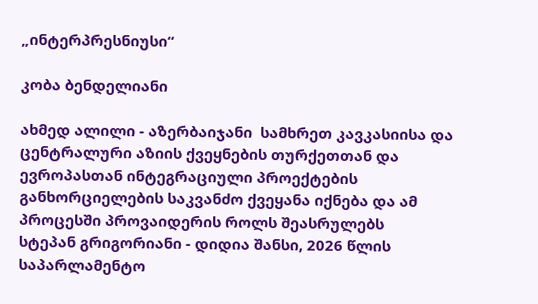„ინტერპრესნიუსი“

კობა ბენდელიანი

ახმედ ალილი - აზერბაიჯანი  სამხრეთ კავკასიისა და ცენტრალური აზიის ქვეყნების თურქეთთან და ევროპასთან ინტეგრაციული პროექტების განხორციელების საკვანძო ქვეყანა იქნება და ამ პროცესში პროვაიდერის როლს შეასრულებს
სტეპან გრიგორიანი - დიდია შანსი, 2026 წლის საპარლამენტო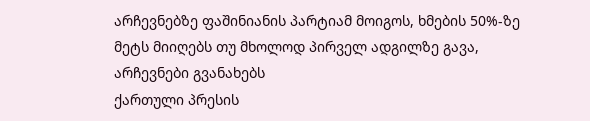არჩევნებზე ფაშინიანის პარტიამ მოიგოს, ხმების 50%-ზე მეტს მიიღებს თუ მხოლოდ პირველ ადგილზე გავა, არჩევნები გვანახებს
ქართული პრესის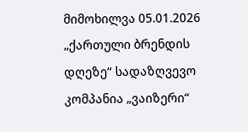მიმოხილვა 05.01.2026
„ქართული ბრენდის დღეზე“ სადაზღვევო კომპანია „ვაიზერი“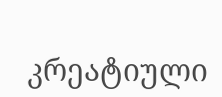კრეატიული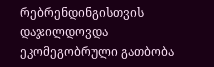რებრენდინგისთვის დაჯილდოვდა
ეკომეგობრული გათბობა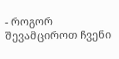- როგორ შევამციროთ ჩვენი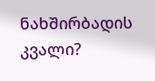ნახშირბადის კვალი?